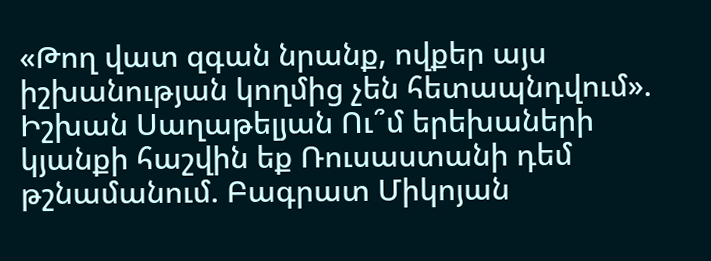«Թող վատ զգան նրանք, ովքեր այս իշխանության կողմից չեն հետապնդվում». Իշխան Սաղաթելյան Ու՞մ երեխաների կյանքի հաշվին եք Ռուսաստանի դեմ թշնամանում. Բագրատ Միկոյան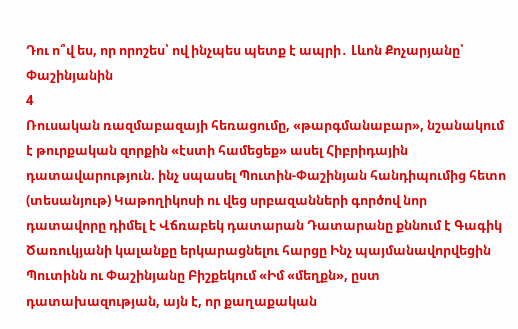Դու ո՞վ ես, որ որոշես՝ ով ինչպես պետք է ապրի․ Լևոն Քոչարյանը՝ Փաշինյանին
4
Ռուսական ռազմաբազայի հեռացումը, «թարգմանաբար», նշանակում է թուրքական զորքին «էստի համեցեք» ասել Հիբրիդային դատավարություն. ինչ սպասել Պուտին-Փաշինյան հանդիպումից հետո (տեսանյութ) Կաթողիկոսի ու վեց սրբազանների գործով նոր դատավորը դիմել է Վճռաբեկ դատարան Դատարանը քննում է Գագիկ Ծառուկյանի կալանքը երկարացնելու հարցը Ինչ պայմանավորվեցին Պուտինն ու Փաշինյանը Բիշքեկում «Իմ «մեղքն», ըստ դատախազության, այն է, որ քաղաքական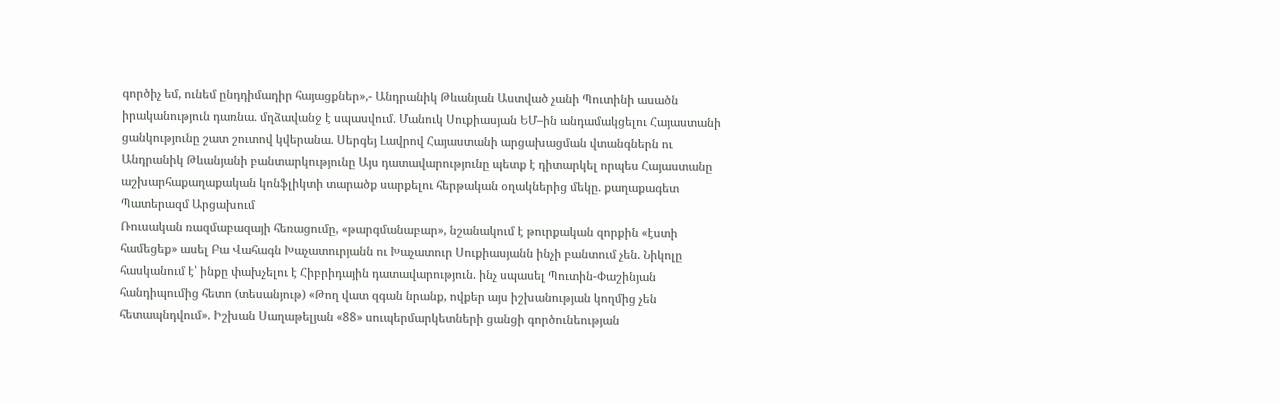գործիչ եմ, ունեմ ընդդիմադիր հայացքներ»,- Անդրանիկ Թևանյան Աստված չանի Պուտինի ասածն իրականություն դառնա․ մղձավանջ է սպասվում․ Մանուկ Սուքիասյան ԵՄ–ին անդամակցելու Հայաստանի ցանկությունը շատ շուտով կվերանա. Սերգեյ Լավրով Հայաստանի արցախացման վտանգներն ու Անդրանիկ Թևանյանի բանտարկությունը Այս դատավարությունը պետք է դիտարկել որպես Հայաստանը աշխարհաքաղաքական կոնֆլիկտի տարածք սարքելու հերթական օղակներից մեկը. քաղաքագետ Պատերազմ Արցախում
Ռուսական ռազմաբազայի հեռացումը, «թարգմանաբար», նշանակում է թուրքական զորքին «էստի համեցեք» ասել Բա Վահագն Խաչատուրյանն ու Խաչատուր Սուքիասյանն ինչի բանտում չեն. Նիկոլը հասկանում է՝ ինքը փախչելու է Հիբրիդային դատավարություն. ինչ սպասել Պուտին-Փաշինյան հանդիպումից հետո (տեսանյութ) «Թող վատ զգան նրանք, ովքեր այս իշխանության կողմից չեն հետապնդվում». Իշխան Սաղաթելյան «88» սուպերմարկետների ցանցի գործունեության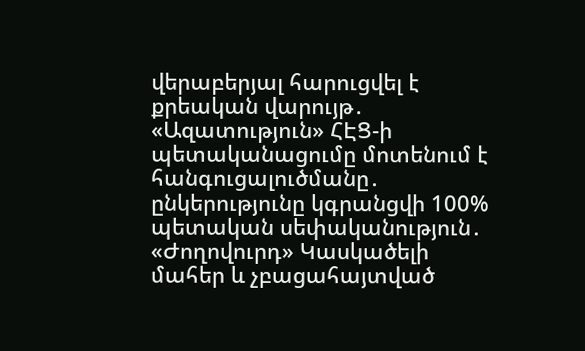վերաբերյալ հարուցվել է քրեական վարույթ․ «Ազատություն» ՀԷՑ-ի պետականացումը մոտենում է հանգուցալուծմանը․ ընկերությունը կգրանցվի 100% պետական սեփականություն․ «Ժողովուրդ» Կասկածելի մահեր և չբացահայտված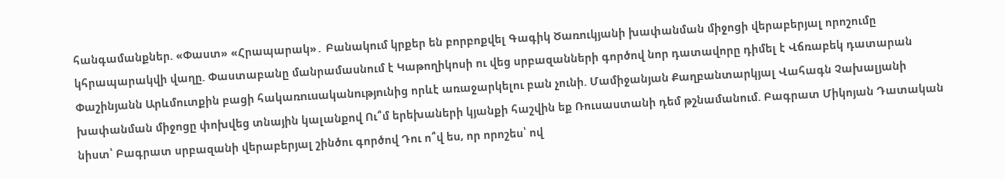հանգամանքներ. «Փաստ» «Հրապարակ»․ Բանակում կրքեր են բորբոքվել Գագիկ Ծառուկյանի խափանման միջոցի վերաբերյալ որոշումը կհրապարակվի վաղը. Փաստաբանը մանրամասնում է Կաթողիկոսի ու վեց սրբազանների գործով նոր դատավորը դիմել է Վճռաբեկ դատարան Փաշինյանն Արևմուտքին բացի հակառnւuականnւթյnւնից որևէ առաջարկելու բան չունի. Մամիջանյան Քաղբանտարկյալ Վահագն Չախալյանի խափանման միջոցը փոխվեց տնային կալանքով Ու՞մ երեխաների կյանքի հաշվին եք Ռուսաստանի դեմ թշնամանում. Բագրատ Միկոյան Դատական նիստ՝ Բագրատ սրբազանի վերաբերյալ շինծու գործով Դու ո՞վ ես, որ որոշես՝ ով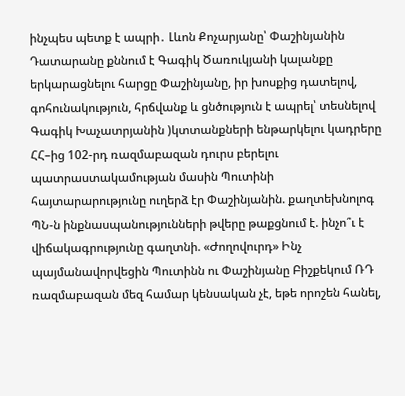ինչպես պետք է ապրի․ Լևոն Քոչարյանը՝ Փաշինյանին Դատարանը քննում է Գագիկ Ծառուկյանի կալանքը երկարացնելու հարցը Փաշինյանը, իր խոսքից դատելով, գոհունակություն, հրճվանք և ցնծություն է ապրել՝ տեսնելով Գագիկ Խաչատրյանին )կտտանքների ենթարկելու կադրերը ՀՀ–ից 102-րդ ռազմաբազան դուրս բերելու պատրաստակամության մասին Պուտինի հայտարարությունը ուղերձ էր Փաշինյանին. քաղտեխնոլոգ ՊՆ-ն ինքնասպանությունների թվերը թաքցնում է. ինչո՞ւ է վիճակագրությունը գաղտնի. «Ժողովուրդ» Ինչ պայմանավորվեցին Պուտինն ու Փաշինյանը Բիշքեկում ՌԴ ռազմաբազան մեզ համար կենսական չէ, եթե որոշեն հանել,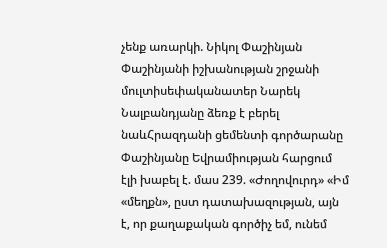չենք առարկի. Նիկոլ Փաշինյան Փաշինյանի իշխանության շրջանի մուլտիսեփականատեր Նարեկ Նալբանդյանը ձեռք է բերել նաևՀրազդանի ցեմենտի գործարանը Փաշինյանը Եվրամիության հարցում էլի խաբել է. մաս 239. «Ժողովուրդ» «Իմ «մեղքն», ըստ դատախազության, այն է, որ քաղաքական գործիչ եմ, ունեմ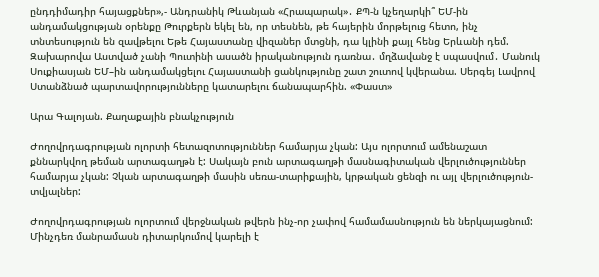ընդդիմադիր հայացքներ»,- Անդրանիկ Թևանյան «Հրապարակ»․ ՔՊ-ն կչեղարկի՞ ԵՄ-ին անդամակցության օրենքը Թուրքերն եկել են, որ տեսնեն, թե հայերին մորթելուց հետո, ինչ տնտեսություն են զավթելու Եթե Հայաստանը վիզաներ մտցնի, դա կլինի քայլ հենց Երևանի դեմ. Զախարովա Աստված չանի Պուտինի ասածն իրականություն դառնա․ մղձավանջ է սպասվում․ Մանուկ Սուքիասյան ԵՄ–ին անդամակցելու Հայաստանի ցանկությունը շատ շուտով կվերանա. Սերգեյ Լավրով Ստանձնած պարտավորությունները կատարելու ճանապարհին. «Փաստ»

Արա Գալոյան. Քաղաքային բնակչություն

Ժողովրդագրության ոլորտի հետազոտություններ համարյա չկան: Այս ոլորտում ամենաշատ քննարկվող թեման արտագաղթն է: Սակայն բուն արտագաղթի մասնագիտական վերլուծություններ համարյա չկան: Չկան արտագաղթի մասին սեռա-տարիքային, կրթական ցենզի ու այլ վերլուծություն-տվյալներ:

Ժողովրդագրության ոլորտում վերջնական թվերն ինչ-որ չափով համամասնություն են ներկայացնում: Մինչդեռ մանրամասն դիտարկումով կարելի է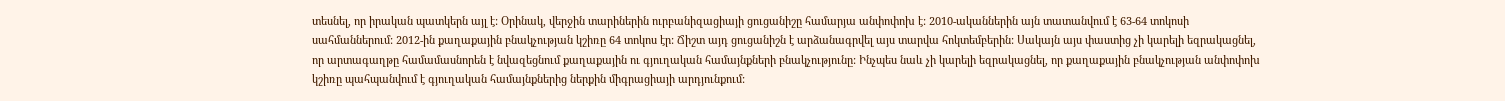տեսնել, որ իրական պատկերն այլ է: Օրինակ, վերջին տարիներին ուրբանիզացիայի ցուցանիշը համարյա անփոփոխ է: 2010-ականներին այն տատանվում է 63-64 տոկոսի սահմաններում: 2012-ին քաղաքային բնակչության կշիռը 64 տոկոս էր: Ճիշտ այդ ցուցանիշն է արձանագրվել այս տարվա հոկտեմբերին: Սակայն այս փաստից չի կարելի եզրակացնել, որ արտագաղթը համամասնորեն է նվազեցնում քաղաքային ու գյուղական համայնքների բնակչությունը: Ինչպես նաև չի կարելի եզրակացնել, որ քաղաքային բնակչության անփոփոխ կշիռը պահպանվում է գյուղական համայնքներից ներքին միգրացիայի արդյունքում: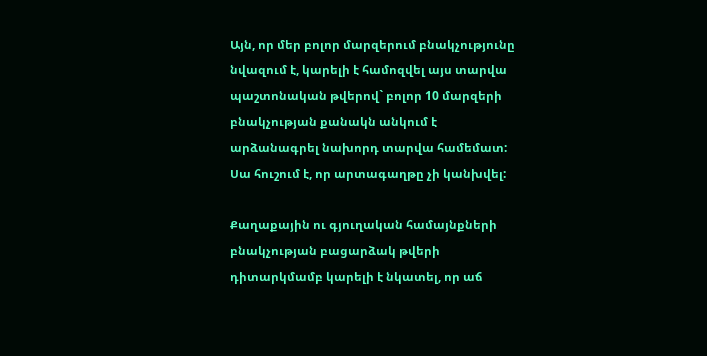Այն, որ մեր բոլոր մարզերում բնակչությունը նվազում է, կարելի է համոզվել այս տարվա պաշտոնական թվերով` բոլոր 10 մարզերի բնակչության քանակն անկում է արձանագրել նախորդ տարվա համեմատ: Սա հուշում է, որ արտագաղթը չի կանխվել:

Քաղաքային ու գյուղական համայնքների բնակչության բացարձակ թվերի դիտարկմամբ կարելի է նկատել, որ աճ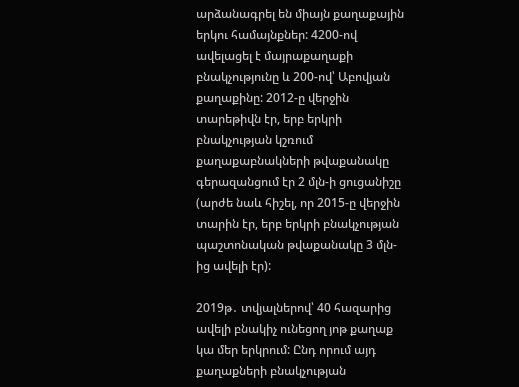արձանագրել են միայն քաղաքային երկու համայնքներ: 4200-ով ավելացել է մայրաքաղաքի բնակչությունը և 200-ով՝ Աբովյան քաղաքինը: 2012-ը վերջին տարեթիվն էր, երբ երկրի բնակչության կշռում քաղաքաբնակների թվաքանակը գերազանցում էր 2 մլն-ի ցուցանիշը (արժե նաև հիշել, որ 2015-ը վերջին տարին էր, երբ երկրի բնակչության պաշտոնական թվաքանակը 3 մլն-ից ավելի էր):

2019թ․ տվյալներով՝ 40 հազարից ավելի բնակիչ ունեցող յոթ քաղաք կա մեր երկրում: Ընդ որում այդ քաղաքների բնակչության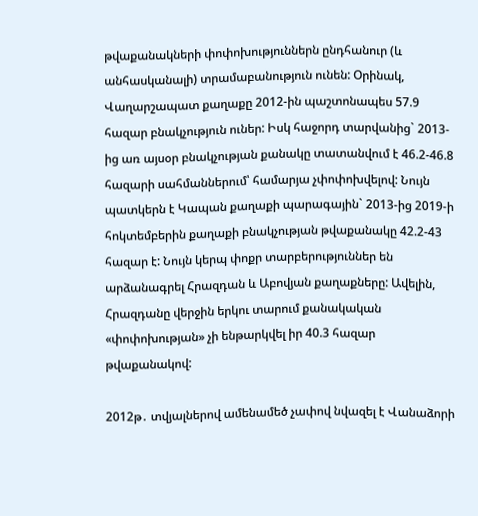թվաքանակների փոփոխություններն ընդհանուր (և անհասկանալի) տրամաբանություն ունեն: Օրինակ, Վաղարշապատ քաղաքը 2012-ին պաշտոնապես 57.9 հազար բնակչություն ուներ: Իսկ հաջորդ տարվանից` 2013-ից առ այսօր բնակչության քանակը տատանվում է 46.2-46.8 հազարի սահմաններում՝ համարյա չփոփոխվելով: Նույն պատկերն է Կապան քաղաքի պարագային` 2013-ից 2019-ի հոկտեմբերին քաղաքի բնակչության թվաքանակը 42.2-43 հազար է: Նույն կերպ փոքր տարբերություններ են արձանագրել Հրազդան և Աբովյան քաղաքները: Ավելին, Հրազդանը վերջին երկու տարում քանակական «փոփոխության» չի ենթարկվել իր 40.3 հազար թվաքանակով:

2012թ․ տվյալներով ամենամեծ չափով նվազել է Վանաձորի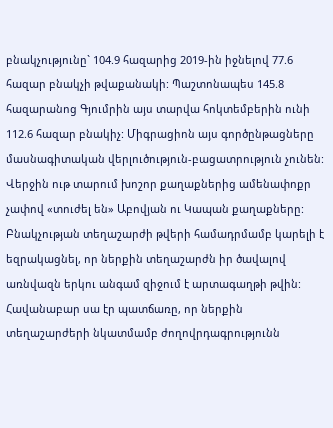բնակչությունը` 104.9 հազարից 2019-ին իջնելով 77.6 հազար բնակչի թվաքանակի: Պաշտոնապես 145.8 հազարանոց Գյումրին այս տարվա հոկտեմբերին ունի 112.6 հազար բնակիչ: Միգրացիոն այս գործընթացները մասնագիտական վերլուծություն-բացատրություն չունեն: Վերջին ութ տարում խոշոր քաղաքներից ամենափոքր չափով «տուժել են» Աբովյան ու Կապան քաղաքները: Բնակչության տեղաշարժի թվերի համադրմամբ կարելի է եզրակացնել, որ ներքին տեղաշարժն իր ծավալով առնվազն երկու անգամ զիջում է արտագաղթի թվին: Հավանաբար սա էր պատճառը, որ ներքին տեղաշարժերի նկատմամբ ժողովրդագրությունն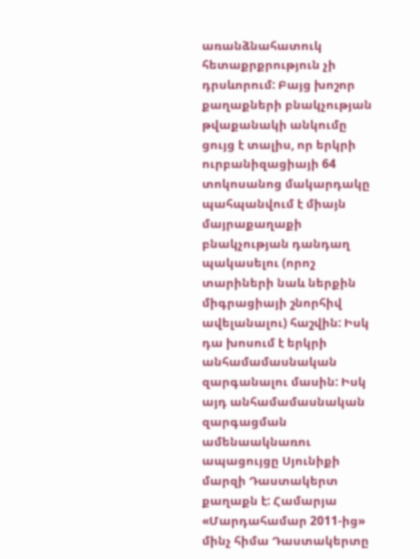առանձնահատուկ հետաքրքրություն չի դրսևորում: Բայց խոշոր քաղաքների բնակչության թվաքանակի անկումը ցույց է տալիս, որ երկրի ուրբանիզացիայի 64 տոկոսանոց մակարդակը պահպանվում է միայն մայրաքաղաքի բնակչության դանդաղ պակասելու (որոշ տարիների նաև ներքին միգրացիայի շնորհիվ ավելանալու) հաշվին: Իսկ դա խոսում է երկրի անհամամասնական զարգանալու մասին: Իսկ այդ անհամամասնական զարգացման ամենաակնառու ապացույցը Սյունիքի մարզի Դաստակերտ քաղաքն է: Համարյա «Մարդահամար 2011-ից» մինչ հիմա Դաստակերտը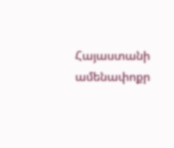Հայաստանի ամենափոքր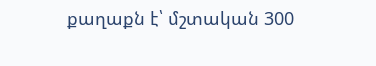քաղաքն է՝ մշտական 300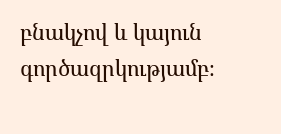բնակչով և կայուն գործազրկությամբ։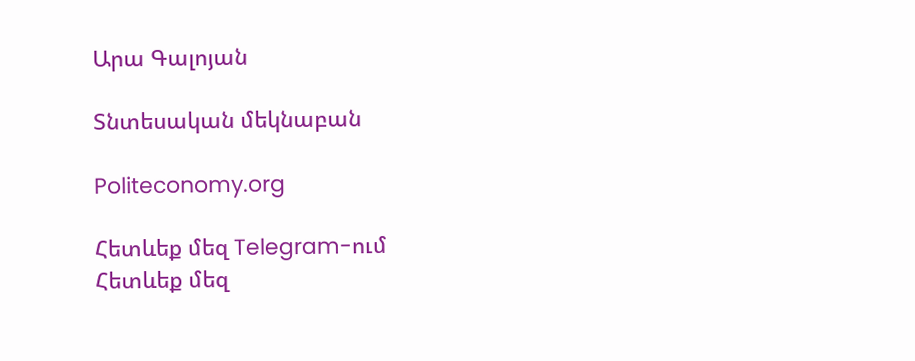Արա Գալոյան

Տնտեսական մեկնաբան

Politeconomy.org

Հետևեք մեզ Telegram-ում
Հետևեք մեզ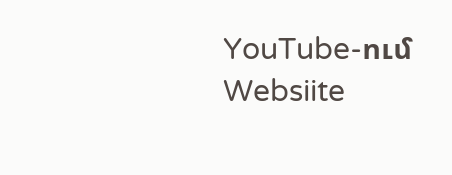YouTube-ում
Websiite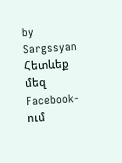by Sargssyan
Հետևեք մեզ Facebook-ում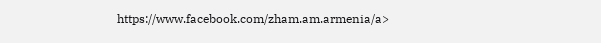https://www.facebook.com/zham.am.armenia/a>